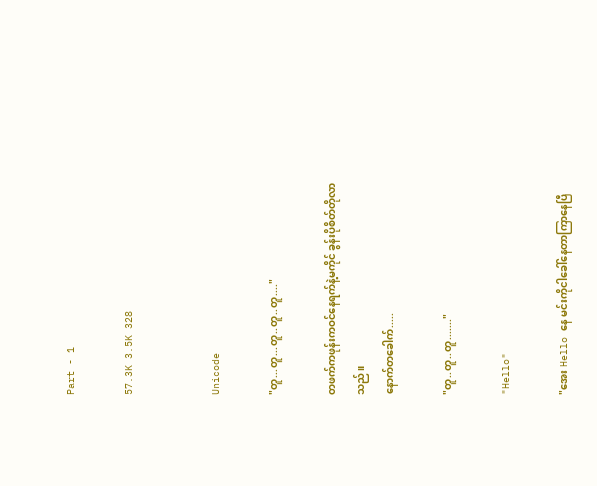Part - 1

57.3K 3.5K 328


Unicode

"တူ...တူ...တူ..တူ..တူ...."

တဖက်ကဖုန်းကဝင်နေရက်နဲ့မကိုင် ခွန်းပိုစိတ်တိုလာသည်။
နောက်တခေါက်.....

"တူ..တူ..တူ......."

"Hello"

"အေး Hello နေ မင်းကိုငါခေါ်နေတာကြာနေပြီ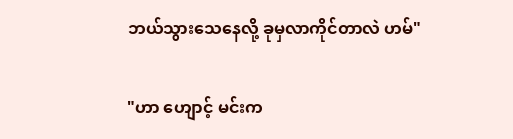ဘယ်သွားသေနေလို့ ခုမှလာကိုင်တာလဲ ဟမ်"

"ဟာ ဟျောင့် မင်းက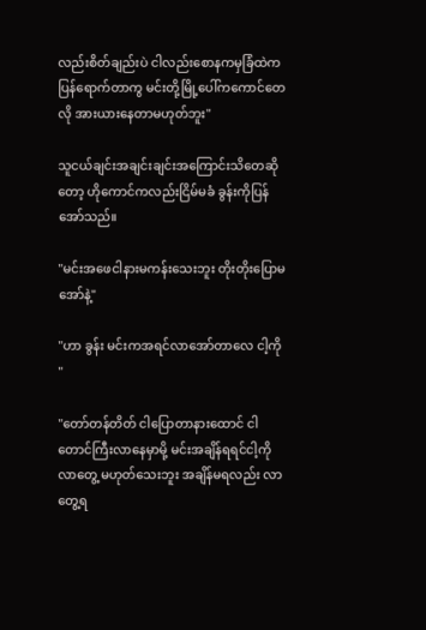လည်းစိတ်ချည်းပဲ ငါလည်းစောနကမှခြံထဲကပြန်ရောက်တာကွ မင်းတို့မြို့ပေါ်ကကောင်တေလို အားယားနေတာမဟုတ်ဘူး"

သူငယ်ချင်းအချင်းချင်းအကြောင်းသိတေဆိုတော့ ဟိုကောင်ကလည်းငြိမ်မခံ ခွန်းကို‌ပြန်အော်သည်။

"မင်းအဖေငါနားမကန်းသေးဘူး တိုးတိုးပြောမအော်နဲ့"

"ဟာ ခွန်း မင်းကအရင်လာအော်တာလေ ငါ့ကို "

"တော်တန်တိတ် ငါပြောတာနားထောင် ငါတောင်ကြီးလာနေမှာမို့ မင်းအချိန်ရရင်ငါ့ကိုလာတွေ့ မဟုတ်သေးဘူး အချိန်မရလည်း လာတွေ့ရ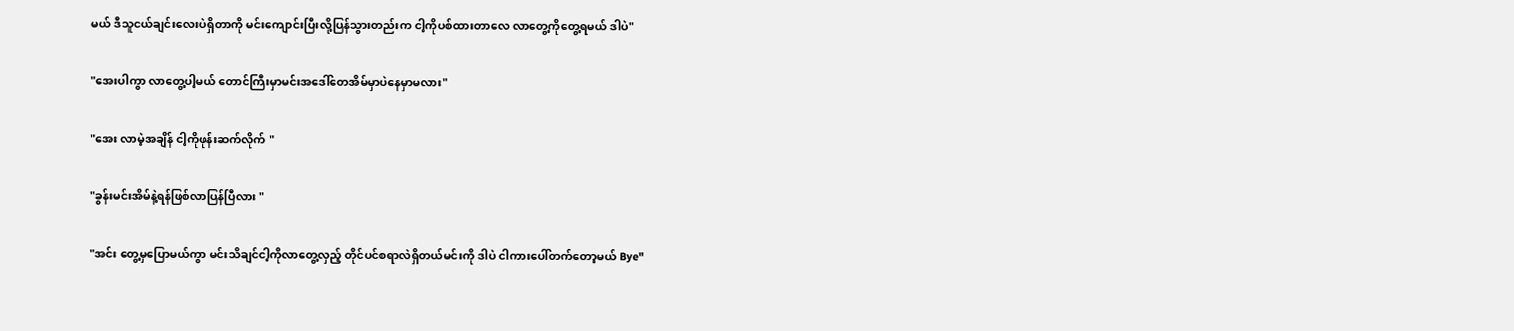မယ် ဒီသူငယ်ချင်းလေးပဲရှိတာကို မင်းကျောင်းပြီးလို့ပြန်သွားတည်းက ငါ့ကိုပစ်ထားတာလေ လာတွေ့ကိုတွေ့ရမယ် ဒါပဲ"

"အေးပါကွာ လာတွေ့ပါ့မယ် တောင်ကြီးမှာမင်းအဒေါ်တေအိမ်မှာပဲနေမှာမလား"

"အေး လာမဲ့အချိန် ငါ့ကိုဖုန်းဆက်လိုက် "

"ခွန်းမင်းအိမ်နဲ့ရန်ဖြစ်လာပြန်ပြီလား "

"အင်း တွေ့မှပြောမယ်ကွာ မင်းသိချင်ငါ့ကိုလာတွေ့လှည့် တိုင်ပင်စရာလဲရှိတယ်မင်းကို ဒါပဲ ငါကားပေါ်တက်တော့မယ် Bye"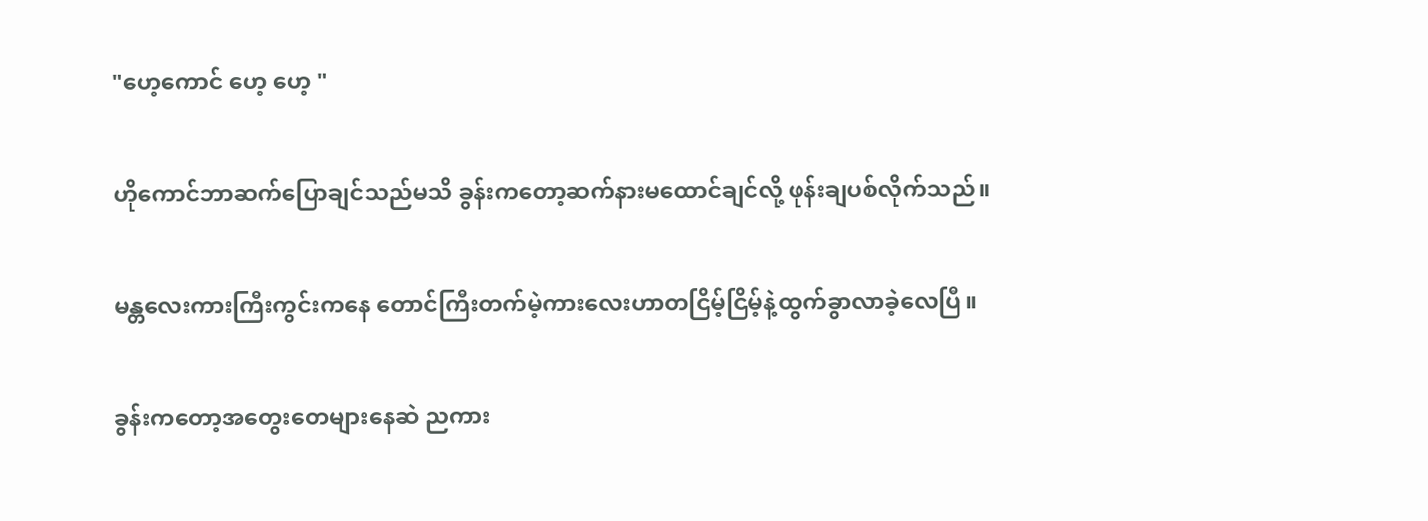"ဟေ့ကောင် ဟေ့ ဟေ့ "

ဟိုကောင်ဘာဆက်ပြောချင်သည်မသိ ခွန်းကတော့ဆက်နားမထောင်ချင်လို့ ဖုန်းချပစ်လိုက်သည်။

မန္တလေးကားကြီးကွင်းကနေ တောင်ကြီးတက်မဲ့ကားလေးဟာတငြိမ့်ငြိမ့်နဲ့ထွက်ခွာလာခဲ့လေပြီ။

ခွန်းကတော့အတွေးတေများနေဆဲ ညကား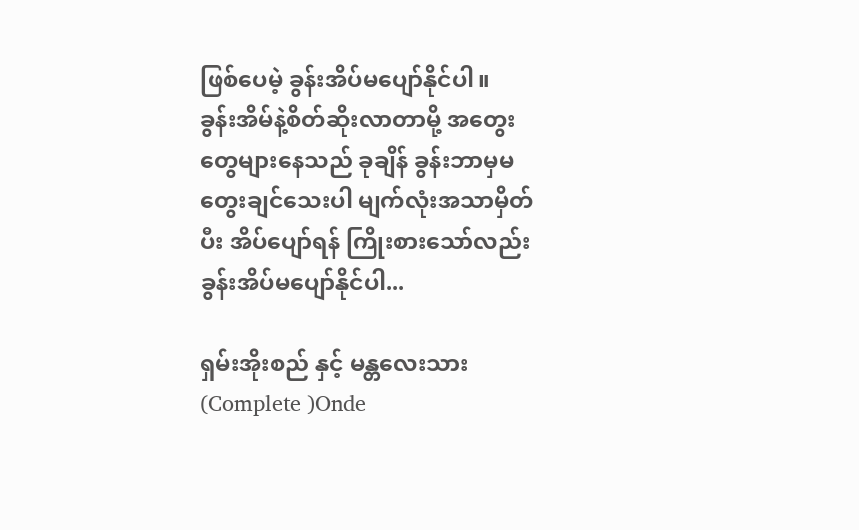ဖြစ်ပေမဲ့ ခွန်းအိပ်မပျော်နိုင်ပါ။
ခွန်းအိမ်နဲ့စိတ်ဆိုးလာတာမို့ အတွေးတွေများနေသည် ခုချိန် ခွန်းဘာမှမတွေးချင်သေးပါ မျက်လုံးအသာမှိတ်ပီး အိပ်ပျော်ရန် ကြိုးစားသော်လည်းခွန်းအိပ်မပျော်နိုင်ပါ...

ရှမ်းအိုးစည် နှင့် မန္တလေးသား (Complete )Onde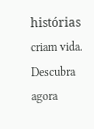histórias criam vida. Descubra agora